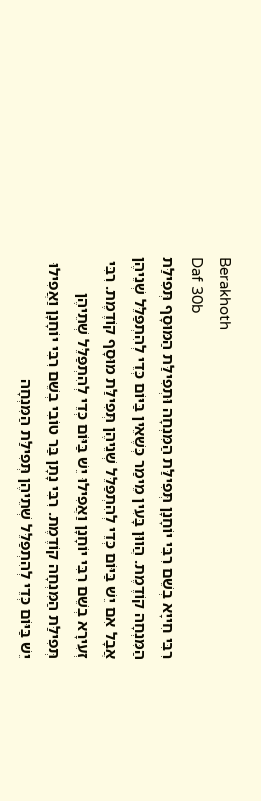Berakhoth
Daf 30b
רִבִּי חִייָא בְשֵׁם רִבִּי יוֹחָנָן תְּפִילַּת הַמִּנְחָה וּתְפִילַּת הַמּוּסָף תְּפִילַּת הַמִּנְחָה קוֹדֶמֶת. הֲווּן בָּעִין מֵימַר כְּשֶׁאֵין בַּיּוֹם כְּדֵי לְהִתְפַּלֵּל שְׁנֵיהֶן אֲבָל אִם יֵשׁ בַּיּוֹם כְּדֵי לְהִתְפַּלֵּל שְׁנֵיהֶן תְּפִילַּת מוּסָף קוֹדֶמֶת. רִבִּי זְעִירָא בְשֵׁם רִבִּי יוֹחָנָן וַאֲפִילוּ יֵשׁ בַּיּוֹם כְּדֵי לְהִתְפַּלֵּל שְׁתֵיהֶן תְּפִילַּת הַמִּנְחָה קוֹדֶמֶת. רִבִּי נָתָן בַּר טוֹבִי בְשֵׁם רִבִּי יוֹחָנָן וַאֲפִילוּ יֵשׁ בַּיּוֹם כְּדֵי לְהִתְפַּלֵּל שְׁתֵיהֶן תְּפִילַּת הַמִּנְחָה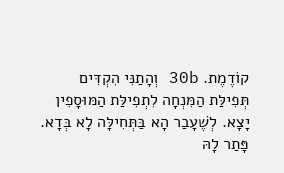קוֹדֶמֶת. 30b וְהָתַנִּי הִקְדִּים תְּפִילַּת הַמִּנְחָה לִתְפִילַּת הַמּוּסָפִין יָצָא. לְשֶׁעָבַר הָא בַּתְּחִילָּה לָא בְּדָא. פָּתַר לָהּ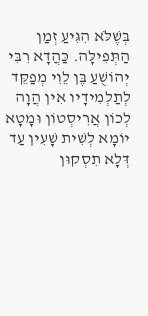בְּשֶׁלֹּא הִגִּיעַ זְמַן הַתְּפִילָּה. כַּהֲדָא רִבִּי יְהוֹשֻׁעַ בֶּן לֵוִי מְפַקֵּד לְתַלְמִידָיו אִין הֲוָה לְכוֹן אֲרִיסְטוֹן וּמָטָא יוֹמָא לְשִׁית שָׁעִין עַד דְּלָא תִסְקוּן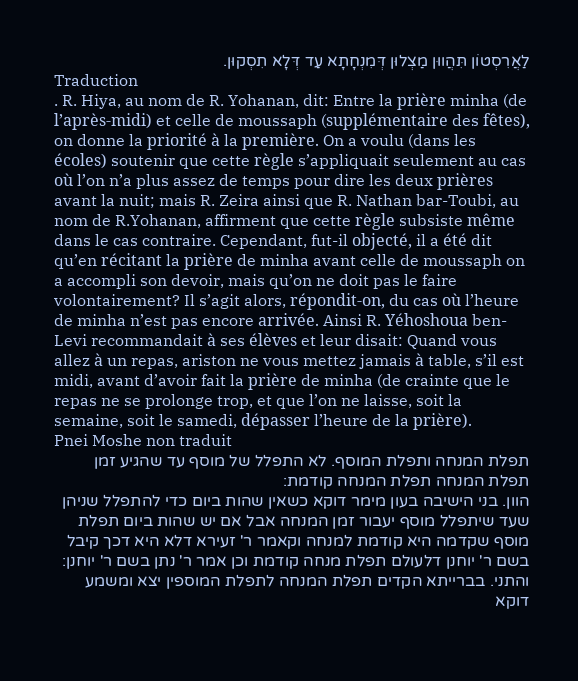לַאֲרִסְטוֹן תִּהֲווּן מַצְלוּן דְּמִנְחָתָא עַד דְּלָא תִסְקוּן.
Traduction
. R. Hiya, au nom de R. Yohanan, dit: Entre la prière minha (de l’après-midi) et celle de moussaph (supplémentaire des fêtes), on donne la priorité à la première. On a voulu (dans les écoles) soutenir que cette règle s’appliquait seulement au cas où l’on n’a plus assez de temps pour dire les deux prières avant la nuit; mais R. Zeira ainsi que R. Nathan bar-Toubi, au nom de R.Yohanan, affirment que cette règle subsiste même dans le cas contraire. Cependant, fut-il objecté, il a été dit qu’en récitant la prière de minha avant celle de moussaph on a accompli son devoir, mais qu’on ne doit pas le faire volontairement? Il s’agit alors, répondit-on, du cas où l’heure de minha n’est pas encore arrivée. Ainsi R. Yéhoshoua ben-Levi recommandait à ses élèves et leur disait: Quand vous allez à un repas, ariston ne vous mettez jamais à table, s’il est midi, avant d’avoir fait la prière de minha (de crainte que le repas ne se prolonge trop, et que l’on ne laisse, soit la semaine, soit le samedi, dépasser l’heure de la prière).
Pnei Moshe non traduit
תפלת המנחה ותפלת המוסף. לא התפלל של מוסף עד שהגיע זמן תפלת המנחה תפלת המנחה קודמת:
הוון. בני הישיבה בעון מימר דוקא כשאין שהות ביום כדי להתפלל שניהן שעד שיתפלל מוסף יעבור זמן המנחה אבל אם יש שהות ביום תפלת מוסף שקדמה היא קודמת למנחה וקאמר ר' זעירא דלא היא דכך קיבל בשם ר' יוחנן דלעולם תפלת מנחה קודמת וכן אמר ר' נתן בשם ר' יוחנן:
והתני. בברייתא הקדים תפלת המנחה לתפלת המוספין יצא ומשמע דוקא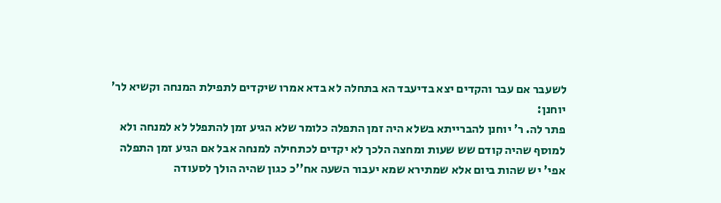לשעבר אם עבר והקדים יצא בדיעבד הא בתחלה לא בדא אמרו שיקדים לתפילת המנחה וקשיא לר' יוחנן:
פתר לה. ר' יוחנן להברייתא בשלא היה זמן התפלה כלומר שלא הגיע זמן להתפלל לא למנחה ולא למוסף שהיה קודם שש שעות ומחצה הלכך לא יקדים לכתחילה למנחה אבל אם הגיע זמן התפלה אפי' יש שהות ביום אלא שמתירא שמא יעבור השעה אח''כ כגון שהיה הולך לסעודה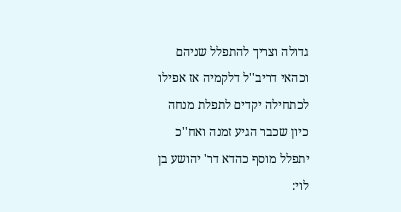גדולה וצריך להתפלל שניהם וכהאי דריב''ל דלקמיה אז אפילו לכתחילה יקדים לתפלת מנחה כיון שכבר הגיע זמנה ואח''כ יתפלל מוסף כהדא דר' יהושע בן לוי: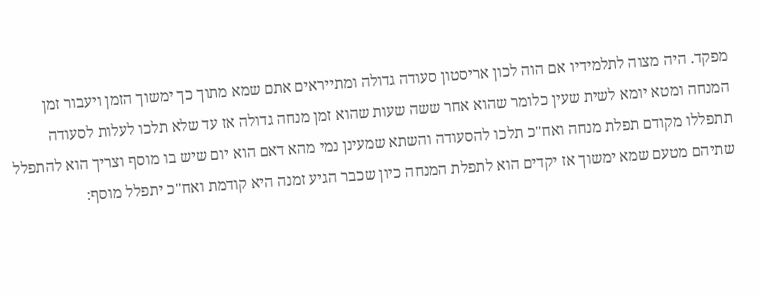מפקד. היה מצוה לתלמידיו אם הוה לכון אריסטון סעודה גדולה ומתייראים אתם שמא מתוך כך ימשוך הזמן ויעבור זמן המנחה ומטא יומא לשית שעין כלומר שהוא אחר ששה שעות שהוא זמן מנחה גדולה אז עד שלא תלכו לעלות לסעודה תתפללו מקודם תפלת מנחה ואח''כ תלכו להסעודה והשתא שמעינן נמי מהא דאם הוא יום שיש בו מוסף וצריך הוא להתפלל שתיהם מטעם שמא ימשוך אז יקדים הוא לתפלת המנחה כיון שכבר הגיע זמנה היא קודמת ואח''כ יתפלל מוסף: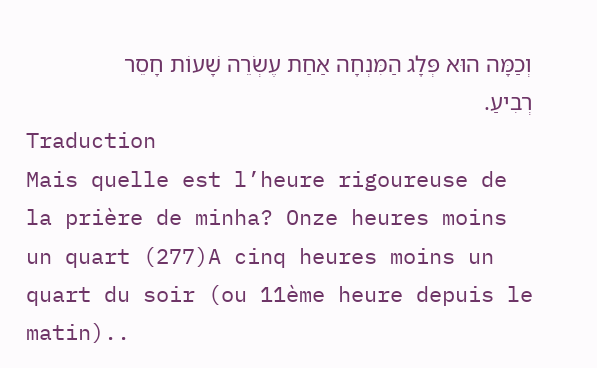וְכַמָּה הוּא פְּלָג הַמִּנְחָה אַחַת עֶשְׂרֵה שָׁעוֹת חָסֵר רְבִיעַ.
Traduction
Mais quelle est l’heure rigoureuse de la prière de minha? Onze heures moins un quart (277)A cinq heures moins un quart du soir (ou 11ème heure depuis le matin)..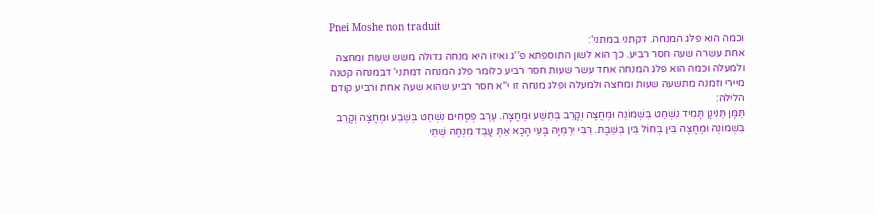Pnei Moshe non traduit
וכמה הוא פלג המנחה. דקתני במתני':
אחת עשרה שעה חסר רביע. כך הוא לשון התוספתא פ''ג ואיזו היא מנחה גדולה משש שעות ומחצה ולמעלה וכמה הוא פלג המנחה אחד עשר שעות חסר רביע כלומר פלג המנחה דמתני' דבמנחה קטנה מיירי וזמנה מתשעה שעות ומחצה ולמעלה ופלג מנחה זו י''א חסר רביע שהוא שעה אחת ורביע קודם הלילה:
תַּמָּן תַּנִּינָן תָּמִיד נִשְׁחַט בִּשְׁמוֹנֶה וּמֶחֱצָה וְקָרֵב בְּתֵשַׁע וּמֶחֱצָה. עֶרֶב פְּסָחִים נִשְׁחַט בְּשֶׁבַע וּמֶחֱצָה וְקָרֵב בִּשְׁמוֹנֶה וּמֶחֱצָה בֵּין בְּחוֹל בֵּין בְּשַׁבָּת. רִבִּי יִרְמְיָה בָּעֵי הָכָא אַתְּ עֲבַד מִנְחָה שְׁתֵּי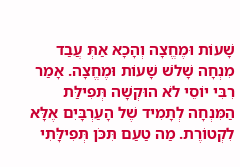שָׁעוֹת וּמֶחֱצָה וְהָכָא אַתְּ עֲבַד מִנְחָה שָׁלֹשׁ שָׁעוֹת וּמֶחֱצָה. אָמַר רִבִּי יוֹסֵי לֹא הוּקְשָׁה תְּפִילַּת הַמִּנְחָה לְתָמִיד שֶׁל הָעַרְבָּיִם אֶלָּא לִקְטוֹרֶת. מַה טַעַם תִּכֹּן תְּפִילָּתִי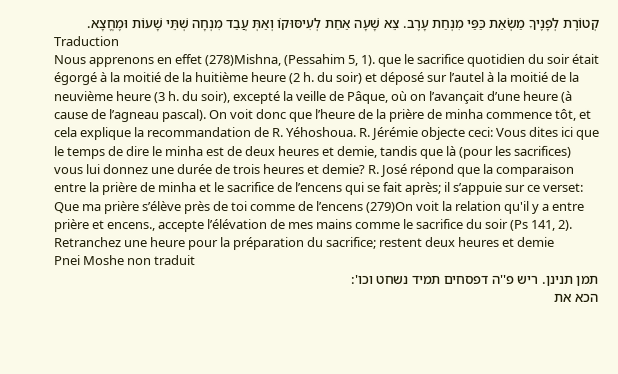קְטוֹרֶת לְפָנֶיךָ מַשְׂאַת כַּפַּי מִנְחַת עָרֶב. צֵא שָׁעָה אַחַת לְעִיסּוּקוֹ וְאַתְּ עֲבַד מִנְחָה שְׁתֵּי שָׁעוֹת וּמֶחֱצָא.
Traduction
Nous apprenons en effet (278)Mishna, (Pessahim 5, 1). que le sacrifice quotidien du soir était égorgé à la moitié de la huitième heure (2 h. du soir) et déposé sur l’autel à la moitié de la neuvième heure (3 h. du soir), excepté la veille de Pâque, où on l’avançait d’une heure (à cause de l’agneau pascal). On voit donc que l’heure de la prière de minha commence tôt, et cela explique la recommandation de R. Yéhoshoua. R. Jérémie objecte ceci: Vous dites ici que le temps de dire le minha est de deux heures et demie, tandis que là (pour les sacrifices) vous lui donnez une durée de trois heures et demie? R. José répond que la comparaison entre la prière de minha et le sacrifice de l’encens qui se fait après; il s’appuie sur ce verset: Que ma prière s’élève près de toi comme de l’encens (279)On voit la relation qu'il y a entre prière et encens., accepte l’élévation de mes mains comme le sacrifice du soir (Ps 141, 2). Retranchez une heure pour la préparation du sacrifice; restent deux heures et demie
Pnei Moshe non traduit
תמן תנינן. ריש פ''ה דפסחים תמיד נשחט וכו':
הכא את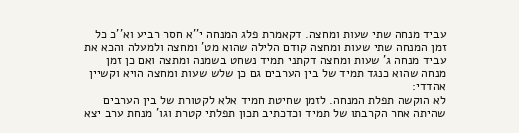עביד מנחה שתי שעות ומחצה. דקאמרת פלג המנחה י''א חסר רביע וא''כ כל זמן המנחה שתי שעות ומחצה קודם הלילה שהוא מט' ומחצה ולמעלה והכא את עביד מנחה ג' שעות ומחצה דקתני תמיד נשחט בשמנה ומתצה ואם כן זמן מנחה שהוא כנגד תמיד של בין הערבים גם כן שלש שעות ומחצה הויא וקשיין אהדדי:
לא הוקשה תפלת המנחה. לזמן שחיטת חמיד אלא לקטורת של בין הערבים שהיתה אחר הקרבתו של תמיד וכדכתיב תכון תפלתי קטרת וגו' מנחת ערב יצא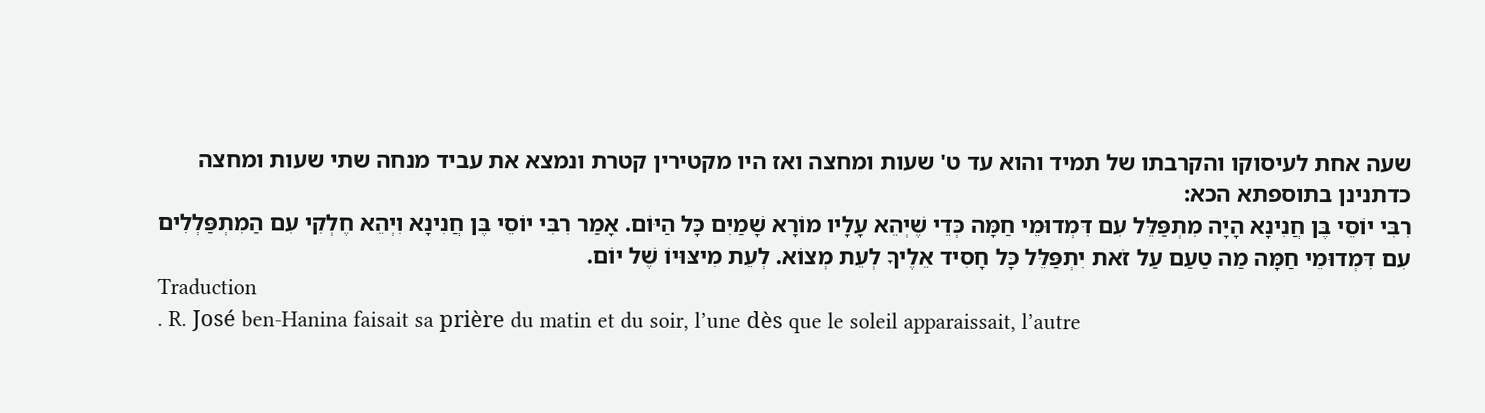שעה אחת לעיסוקו והקרבתו של תמיד והוא עד ט' שעות ומחצה ואז היו מקטירין קטרת ונמצא את עביד מנחה שתי שעות ומחצה כדתנינן בתוספתא הכא:
רִבִּי יוֹסֵי בֶּן חֲנִינָא הָיָה מִתְפַּלֵּל עִם דִּמְדוּמֵי חַמָּה כְּדֵי שֶׁיְהֵא עָלָיו מוֹרָא שָׁמַיִם כָּל הַיּוֹם. אָמַר רִבִּי יוֹסֵי בֶּן חֲנִינָא וִיְהֵא חֶלְקִי עִם הַמִתְפַּלְלִים עִם דִּמְדוּמֵי חַמָּה מַה טַעַם עַל זֹאת יִתְפַּלֵּל כָּל חָסִיד אֵלֶיךָ לְעֵת מְצוֹא. לְעֵת מִיצּוּיוֹ שֶׁל יוֹם.
Traduction
. R. José ben-Hanina faisait sa prière du matin et du soir, l’une dès que le soleil apparaissait, l’autre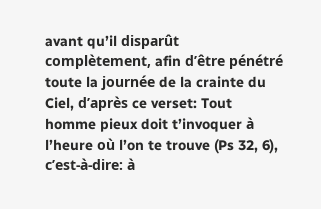avant qu’il disparût complètement, afin d’être pénétré toute la journée de la crainte du Ciel, d’après ce verset: Tout homme pieux doit t’invoquer à l’heure où l’on te trouve (Ps 32, 6), c’est-à-dire: à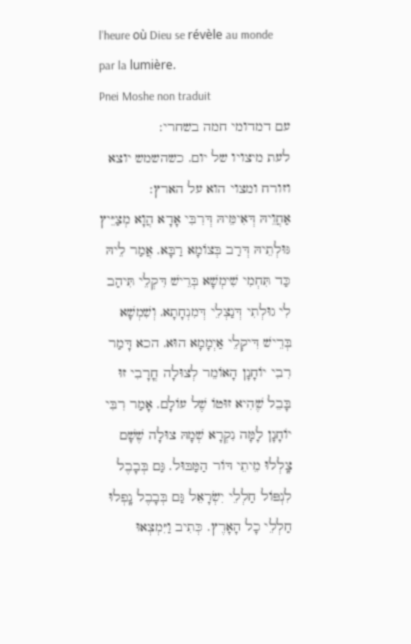l’heure où Dieu se révèle au monde par la lumière.
Pnei Moshe non traduit
עם דמדומי חמה בשחרי:
לעת מיצויו של יום. כשהשמש יוצא וזורח ומצוי הוא על הארץ:
אַחֲוֵיהּ דְּאִימֵּיהּ דְּרִבִּי אָדָא הֲוָא מְצַיֵּיץ גּוּלְתֵיהּ דְּרַב בְּצוֹמָא רַבָּא. אֲמַר לֵיהּ כַּד תִּחְמִי שִׁימְשָׁא בְּרֵישׁ דִּקְלֵי תִּיהַב לִי גוּלְתִי דְּנַצְלֵי דְּמִנְחָתָא. וְשִׁמְשָׁא בְּרֵישׁ דִּיקְלֵי אַיְמָמָא הוּא. הכא דָּמַר רִבִי יוֹחָנָן הָאוֹמֵר לְצוּלָה חֳרָבִי זוּ בָּבֵל שֶׁהִיא זוּטוֹ שֶׁל עוֹלָם. אָמַר רִבִּי יוֹחָנָן לָמָּה נִקְרָא שְׁמָהּ צוּלָה שֶׁשָׁם צָֽלְלוּ מֵיתֵי דּוֹר הַמַּבּוּל. גַּם בְּבָבֶל לִנְפּוֹל חַלְלֵי יִשְׂרָאֵל גַּם בְּבָבֶל נָֽפְלוּ חַלְלֵי כָל הָאָרֶץ. כְּתִיב וַיִּמְצְאוּ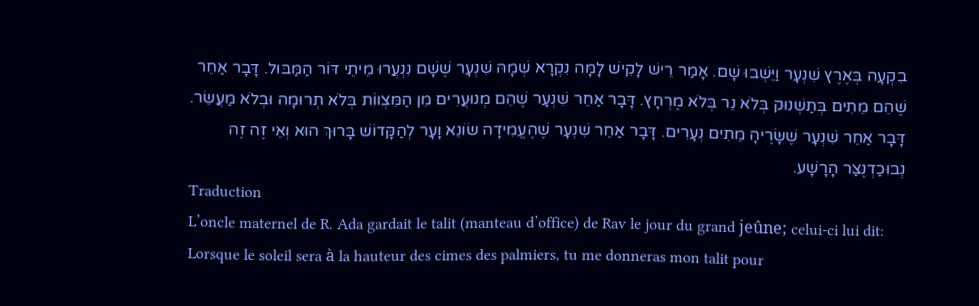בִקְעָה בְּאֶרֶץ שִׁנְעָר וַיֵּשְׁבוּ שָׁם. אָמַר רֵישׁ לָקִישׁ לָמָּה נִקְרָא שְׁמָהּ שִׁנְעָר שֶׁשָׁם נִנְעֲרוּ מֵיתֵי דּוֹר הַמַּבּוּל. דָּבָר אַחֵר שֶׁהֵם מֵתִים בְּתַשְׁנוּק בְּלֹא נֵר בְּלֹא מֶרְחָץ. דָּבָר אַחֵר שִׁנְעָר שֶׁהֵם מְנוּעֲרִים מִן הַמִּצְווֹת בְּלֹא תְרוּמָה וּבְלֹא מַעֲשֵׂר. דָּבָר אַחֵר שִׁנְעָר שֶׁשָּׂרֶיהָ מֵתִים נְעָרִים. דָּבָר אַחֵר שִׁנְעָר שֶׁהֶעֱמִידָה שׂוֹנֵא וָעָר לְהַקָּדוֹשׁ בָּרוּךְ הוּא וְאֵי זֶה זֶה נְבוּכַדְנֶצַּר הָרָשָׁע.
Traduction
L’oncle maternel de R. Ada gardait le talit (manteau d’office) de Rav le jour du grand jeûne; celui-ci lui dit: Lorsque le soleil sera à la hauteur des cimes des palmiers, tu me donneras mon talit pour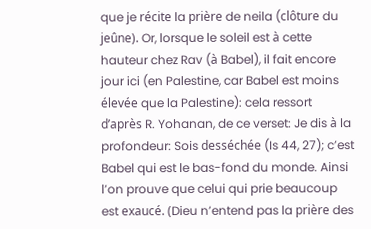que je récite la prière de neila (clôture du jeûne). Or, lorsque le soleil est à cette hauteur chez Rav (à Babel), il fait encore jour ici (en Palestine, car Babel est moins élevée que la Palestine): cela ressort d’après R. Yohanan, de ce verset: Je dis à la profondeur: Sois desséchée (Is 44, 27); c’est Babel qui est le bas-fond du monde. Ainsi l’on prouve que celui qui prie beaucoup est exaucé. (Dieu n’entend pas la prière des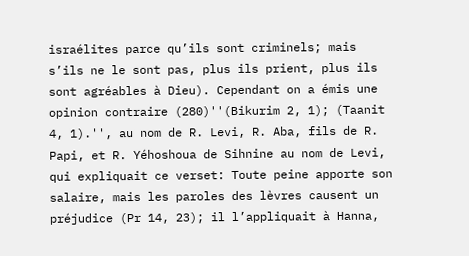israélites parce qu’ils sont criminels; mais s’ils ne le sont pas, plus ils prient, plus ils sont agréables à Dieu). Cependant on a émis une opinion contraire (280)''(Bikurim 2, 1); (Taanit 4, 1).'', au nom de R. Levi, R. Aba, fils de R. Papi, et R. Yéhoshoua de Sihnine au nom de Levi, qui expliquait ce verset: Toute peine apporte son salaire, mais les paroles des lèvres causent un préjudice (Pr 14, 23); il l’appliquait à Hanna,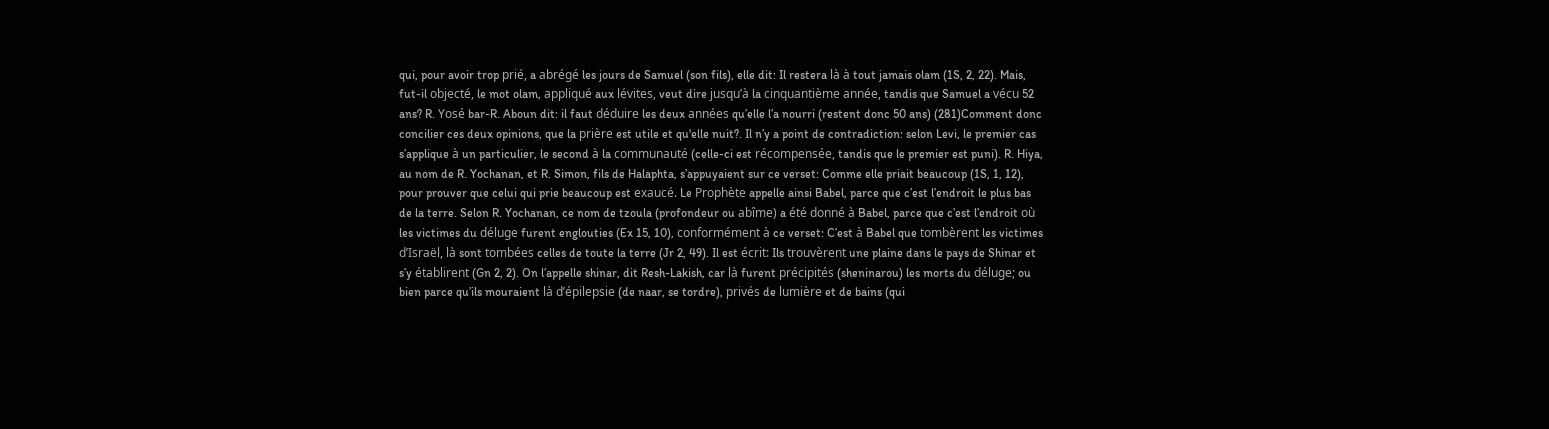qui, pour avoir trop prié, a abrégé les jours de Samuel (son fils), elle dit: Il restera là à tout jamais olam (1S, 2, 22). Mais, fut-il objecté, le mot olam, appliqué aux lévites, veut dire jusqu’à la cinquantième année, tandis que Samuel a vécu 52 ans? R. Yosé bar-R. Aboun dit: il faut déduire les deux années qu’elle l’a nourri (restent donc 50 ans) (281)Comment donc concilier ces deux opinions, que la prière est utile et qu'elle nuit?. Il n’y a point de contradiction: selon Levi, le premier cas s’applique à un particulier, le second à la communauté (celle-ci est récompensée, tandis que le premier est puni). R. Hiya, au nom de R. Yochanan, et R. Simon, fils de Halaphta, s’appuyaient sur ce verset: Comme elle priait beaucoup (1S, 1, 12), pour prouver que celui qui prie beaucoup est exaucé. Le Prophète appelle ainsi Babel, parce que c’est l’endroit le plus bas de la terre. Selon R. Yochanan, ce nom de tzoula (profondeur ou abîme) a été donné à Babel, parce que c’est l’endroit où les victimes du déluge furent englouties (Ex 15, 10), conformément à ce verset: C’est à Babel que tombèrent les victimes d’Israël, là sont tombées celles de toute la terre (Jr 2, 49). Il est écrit: Ils trouvèrent une plaine dans le pays de Shinar et s’y établirent (Gn 2, 2). On l’appelle shinar, dit Resh-Lakish, car là furent précipités (sheninarou) les morts du déluge; ou bien parce qu’ils mouraient là d’épilepsie (de naar, se tordre), privés de lumière et de bains (qui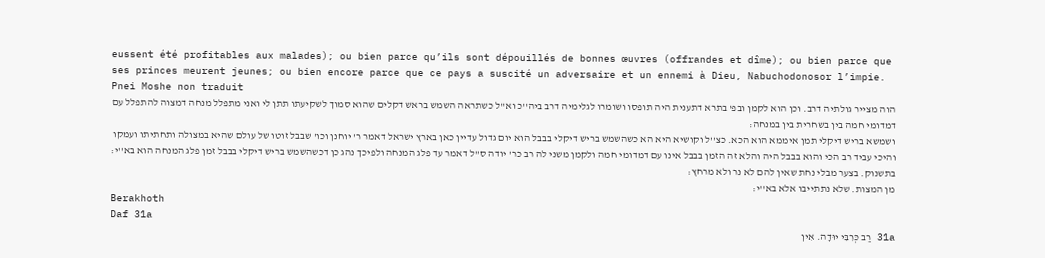eussent été profitables aux malades); ou bien parce qu’ils sont dépouillés de bonnes œuvres (offrandes et dîme); ou bien parce que ses princes meurent jeunes; ou bien encore parce que ce pays a suscité un adversaire et un ennemi à Dieu, Nabuchodonosor l’impie.
Pnei Moshe non traduit
הוה מצייר גולתיה דרב. וכן הוא לקמן ובפ' בתרא דתענית היה תופסו ושומרו לגלימיה דרב ביה''כ וא''ל כשתראה השמש בראש דקלים שהוא סמוך לשקיעתו תתן לי ואני מתפלל מנחה דמצוה להתפלל עם דמדומי חמה בין בשחרית בין במנחה:
ושמשא בריש דיקלי תמן איממא הוא הכא. כצ''ל וקושיא היא הא כשהשמש בריש דיקלי בבבל הוא יום גדול עדיין כאן בארץ ישראל דאמר ר' יוחנן וכו' שבבל זוטו של עולם שהיא במצולה ותחתיתו ועמקו והיכי עביד רב הכי והוא בבבל היה והלא זה הזמן בבבל אינו עם דמדומי חמה ולקמן משני לה רב כר' יודה ס''ל דאמר עד פלג המנחה ולפיכך נהג כן דכשהשמש בריש דיקלי בבבל זמן פלג המנחה הוא בא''י:
בתשנוק. בצער מבלי נחת שאין להם לא נר ולא מרחץ:
מן המצות. שלא נתתייבו אלא בא''י:
Berakhoth
Daf 31a
31a רַב כְּרִבִּי יוּדָה. אִין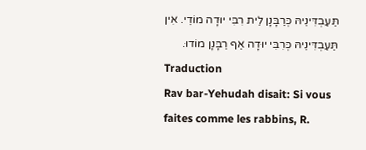תַּעַבְדִּינֵיהּ כְּרַבָּנָן לֵית רִבִּי יוּדָה מוֹדֵי. אִין תַּעַבְדִּינֵיהּ כְּרִבִּי יוּדָה אַף רַבָּנָן מוֹדוּ.
Traduction
Rav bar-Yehudah disait: Si vous faites comme les rabbins, R.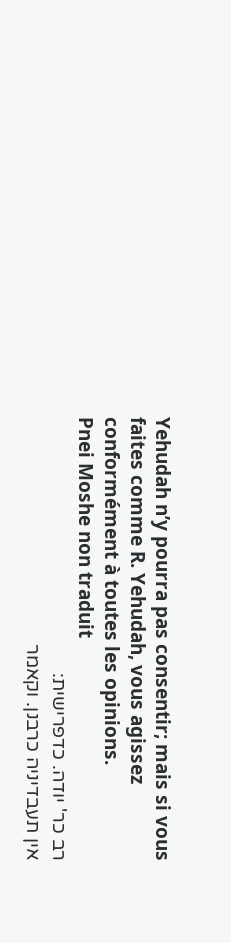Yehudah n’y pourra pas consentir; mais si vous faites comme R. Yehudah, vous agissez conformément à toutes les opinions.
Pnei Moshe non traduit
רב כר' יודה. כדפרישית:
אין תעבדיניה כרבנן. וקאמר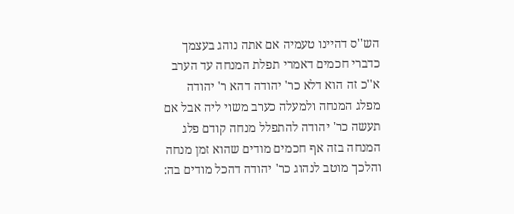הש''ס דהיינו טעמיה אם אתה נוהג בעצמך כדברי חכמים דאמרי תפלת המנחה עד הערב א''כ זה הוא דלא כר' יהודה דהא ר' יהודה מפלג המנחה ולמעלה כערב משוי ליה אבל אם תעשה כר' יהודה להתפלל מנחה קודם פלג המנחה בזה אף חכמים מודים שהוא זמן מנחה והלכך מוטב לנהוג כר' יהודה דהכל מודים בה: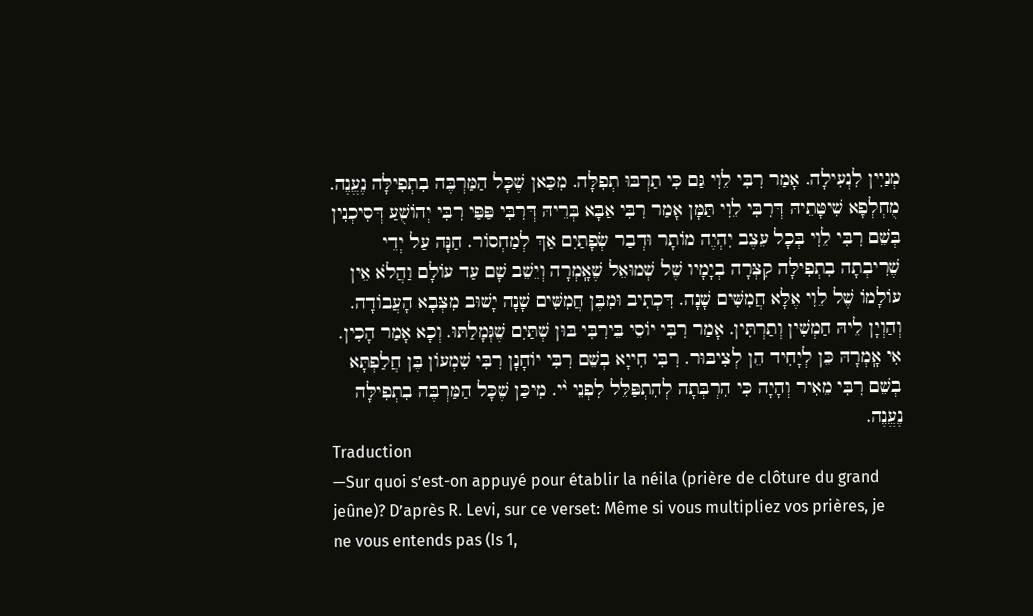מְנַיִין לִנְעִילָה. אָמַר רִבִּי לֵוִי גַּם כִּי תַרְבּוּ תְפִלָּה. מִכַּאן שֶׁכָּל הַמַּרְבֶּה בִתְפִילָּה נֶעֱנֶה. מֻחְלְפָא שִׁיטָּתֵיהּ דְּרִבִּי לֵוִי תַּמָּן אָמַר רִבִּי אַבָּא בְּרֵיהּ דְּרִבִּי פַּפַּי רִבִּי יְהוֹשֻׁעַ דְּסִיכְנִין בְּשֵׁם רִבִּי לֵוִי בְּכָל עֵצֶב יִהְיֶה מוֹתָר וּדְבַר שְׂפָתַיִם אַךְ לְמַחְסוֹר. חַנָּה עַל יְדֵי שֶׁרִיבְתָה בִתְפִילָּה קִצְּרָה בְיָמָיו שֶׁל שְׁמוּאֵל שֶׁאָֽמְרָה וְיֵשֵׁב שָׁם עַד עוֹלָם וַהֲלֹא אֵין עוֹלָמוֹ שֶׁל לֵוִי אֶלָּא חֲמִשִּׁים שָׁנָה. דִּכְתִיב וּמִבֶּן חֲמִשִּׁים שָׁנָה יָשׁוּב מִצְּבָא הָעֲבוֹדָה. וְהַוְיָן לֵיהּ חַמְשִׁין וְתַרְתִּין. אָמַר רִבִּי יוֹסֵי בֵּירִבִּי בּוּן שְׁתַּיִם שֶׁגְּמָלַתּוּ. וְכָא אָמַר הָכִין. אִי אָֽמְרָהּ כֵּן לְיָחִיד הֵן לְצִיבּוּר. רִבִּי חִייָא בְשֵׁם רִבִּי יוֹחָנָן רִבִּי שִׁמְעוֹן בֶּן חֲלַפְתָּא בְשֵׁם רִבִּי מֵאִיר וְהָיָה כִּי הִרְבְּתָה לְהִתְפַּלֵּל לִפְנֵי י֨י. מִיכַּן שֶׁכָּל הַמַּרְבֶּה בִתְפִילָּה נֶעֱנֶה.
Traduction
—Sur quoi s’est-on appuyé pour établir la néila (prière de clôture du grand jeûne)? D’après R. Levi, sur ce verset: Même si vous multipliez vos prières, je ne vous entends pas (Is 1,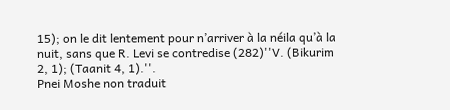15); on le dit lentement pour n’arriver à la néila qu’à la nuit, sans que R. Levi se contredise (282)''V. (Bikurim 2, 1); (Taanit 4, 1).''.
Pnei Moshe non traduit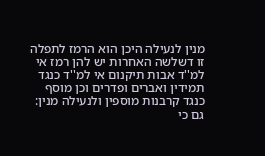מנין לנעילה היכן הוא הרמז לתפלה זו דשלשה האחרות יש להן רמז אי למ''ד אבות תיקנום אי למ''ד כנגד תמידין ואברים ופדרים וכן מוסף כנגד קרבנות מוספין ולנעילה מנין:
גם כי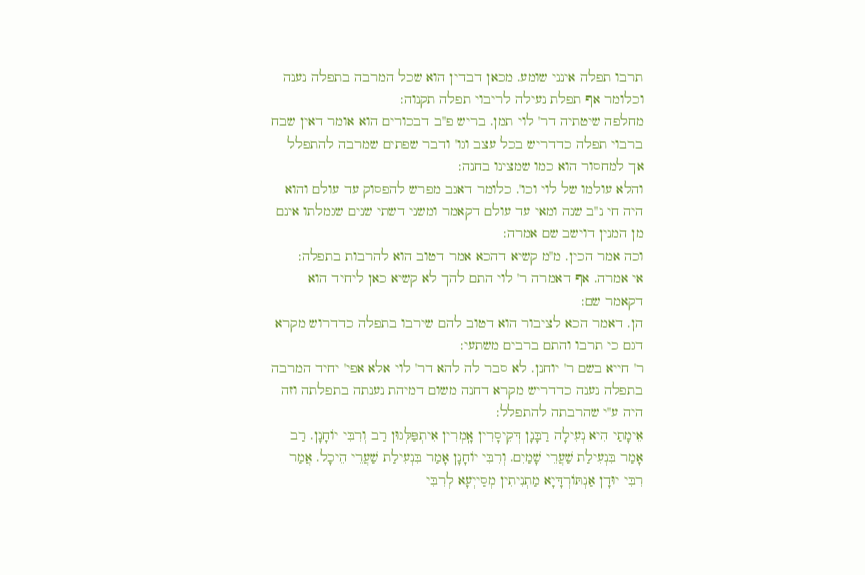תרבו תפלה אינני שומע. מכאן דבדין הוא שכל המרבה בתפלה נענה וכלומר אף תפלת נעילה לריבוי תפלה תקנוה:
מחלפה שיטתיה דר' לוי תמן. בריש פ''ב דבכורים הוא אומר דאין שבח ברבוי תפלה כדדריש בכל עצב וגו' ודבר שפתים שמרבה להתפלל אך למחסור הוא כמו שמצינו בחנה:
והלא עולמו של לוי וכו'. כלומר דאגב מפרש להפסוק עד עולם והוא היה חי נ''ב שנה ומאי עד עולם דקאמר ומשני דשתי שנים שגמלתו אינם מן המנין דוישב שם אמרה:
וכה אמר הכין. מ''מ קשיא דהכא אמר דטוב הוא להרבות בתפלה:
אי אמרה. אף דאמרה ר' לוי התם להך לא קשיא כאן ליחיד הוא דקאמר שם:
הן. דאמר הכא לציבור הוא דטוב להם שירבו בתפלה כדדרוש מקרא דגם כי תרבו והתם ברבים משתעי:
ר' חייא בשם ר' יוחנן. לא סבר לה להא דר' לוי אלא אפי' יחיד המרבה בתפלה נענה כדדריש מקרא דחנה משום דמיהת נענתה בתפלתה וזה היה ע''י שהרבתה להתפלל:
אֵימָתַי הִיא נְעִילָה רַבָּנָן דְּקֵיסָרִין אָֽמְרִין אִיתְפַּלְּגוּן רַב וְרִבִּי יוֹחָנָן. רַב אָמַר בִּנְעִילַת שַׁעֲרֵי שָׁמַיִם. וְרִבִּי יוֹחָנָן אָמַר בִּנְעִילַת שַׁעֲרֵי הֵיכָל. אֲמַר רִבִּי יוּדָן אַנְתּוֹרְדָּיָא מַתְנִיתִין מְסַייְעָא לְרִבִּי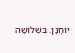יוֹחָנָן. בִּשְׁלוֹשָׁה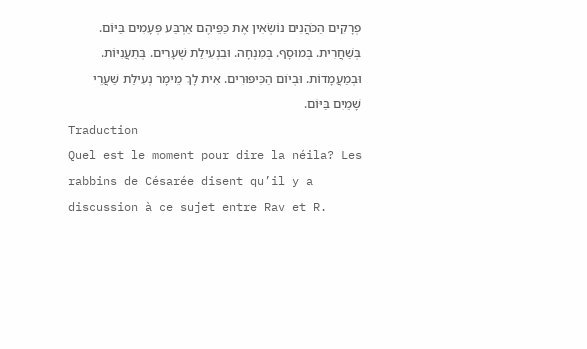פְרָקִים הַכֹּהֲנִים נוֹשְׂאִין אֶת כַּפֵּיהֶם אַרְבַּע פְּעָמִים בַּיּוֹם. בְּשַׁחֲרִית. בְּמוּסָף. בְּמִנְחָה. וּבִנְעִילַת שְׁעָרִים. בְּתַעֲנִיּוֹת. וּבְמַעֲמָדוֹת. וּבְיוֹם הַכִּיפּוּרִים. אִית לָךְ מֵימָר נְעִילַת שַׁעֲרֵי שָׁמַיִם בַּיּוֹם.
Traduction
Quel est le moment pour dire la néila? Les rabbins de Césarée disent qu’il y a discussion à ce sujet entre Rav et R.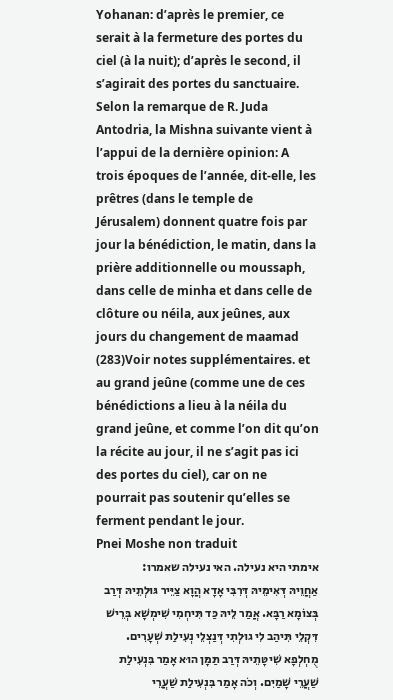Yohanan: d’après le premier, ce serait à la fermeture des portes du ciel (à la nuit); d’après le second, il s’agirait des portes du sanctuaire. Selon la remarque de R. Juda Antodria, la Mishna suivante vient à l’appui de la dernière opinion: A trois époques de l’année, dit-elle, les prêtres (dans le temple de Jérusalem) donnent quatre fois par jour la bénédiction, le matin, dans la prière additionnelle ou moussaph, dans celle de minha et dans celle de clôture ou néila, aux jeûnes, aux jours du changement de maamad (283)Voir notes supplémentaires. et au grand jeûne (comme une de ces bénédictions a lieu à la néila du grand jeûne, et comme l’on dit qu’on la récite au jour, il ne s’agit pas ici des portes du ciel), car on ne pourrait pas soutenir qu’elles se ferment pendant le jour.
Pnei Moshe non traduit
אימתי היא נעילה. האי נעילה שאמרו:
אַחֲוֵיהּ דְּאִימֵּיהּ דְּרִבִּי אָדָא הֲוָא צַיֵּיר גּוּלְתֵיהּ דְּרַב בְּצוֹמָא רַבָּא. אֲמַר לֵיהּ כַּד תִּיחְמִי שִׁימְשָׁא בְּרֵישׁ דִּקְלֵי תִּיהַב לִי גוּלְתִי דְּנַצְלֵי נְעִילַת שְׁעָרִים. מֻחְלְפָא שִׁיטָּתֵיהּ דְּרַב תַּמָּן הוּא אָמַר בִּנְעִילַת שַׁעֲרֵי שָׁמַיִם. וְכֹה אָמַר בִּנְעִילַת שַׁעֲרֵי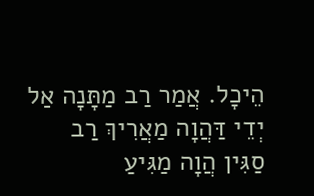הֵיכָל. אֲמַר רַב מַתָּנָה אַל יְדֵי דַּהֲוָה מַאֲרִיךְ רַב סַגִּין הֲוָה מַגִּיעַ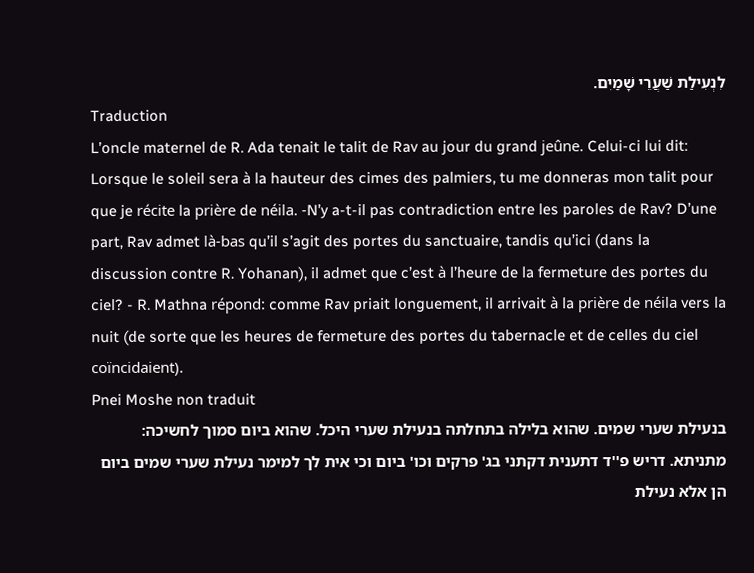לִנְעִילַת שַׁעֲרֵי שָׁמַיִם.
Traduction
L’oncle maternel de R. Ada tenait le talit de Rav au jour du grand jeûne. Celui-ci lui dit: Lorsque le soleil sera à la hauteur des cimes des palmiers, tu me donneras mon talit pour que je récite la prière de néila. -N’y a-t-il pas contradiction entre les paroles de Rav? D’une part, Rav admet là-bas qu’il s’agit des portes du sanctuaire, tandis qu’ici (dans la discussion contre R. Yohanan), il admet que c’est à l’heure de la fermeture des portes du ciel? - R. Mathna répond: comme Rav priait longuement, il arrivait à la prière de néila vers la nuit (de sorte que les heures de fermeture des portes du tabernacle et de celles du ciel coïncidaient).
Pnei Moshe non traduit
בנעילת שערי שמים. שהוא בלילה בתחלתה בנעילת שערי היכל. שהוא ביום סמוך לחשיכה:
מתניתא. דריש פ''ד דתענית דקתני בג' פרקים וכו' ביום וכי אית לך למימר נעילת שערי שמים ביום הן אלא נעילת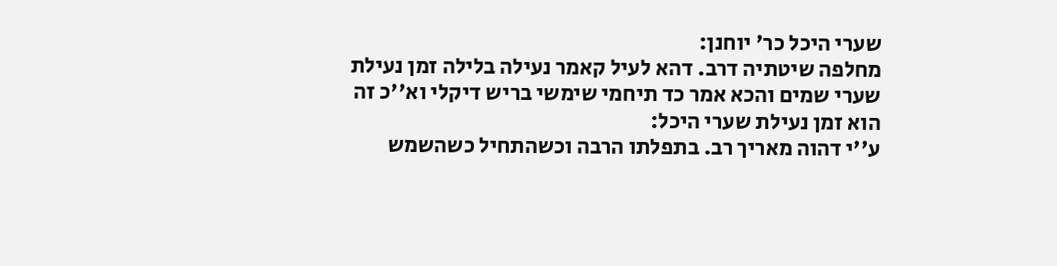שערי היכל כר' יוחנן:
מחלפה שיטתיה דרב. דהא לעיל קאמר נעילה בלילה זמן נעילת שערי שמים והכא אמר כד תיחמי שימשי בריש דיקלי וא''כ זה הוא זמן נעילת שערי היכל:
ע''י דהוה מאריך רב. בתפלתו הרבה וכשהתחיל כשהשמש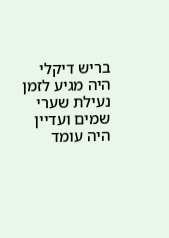בריש דיקלי היה מגיע לזמן נעילת שערי שמים ועדיין היה עומד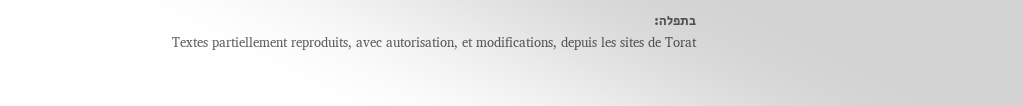בתפלה:
Textes partiellement reproduits, avec autorisation, et modifications, depuis les sites de Torat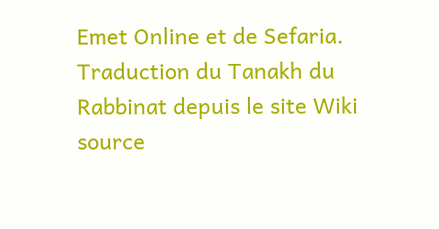Emet Online et de Sefaria.
Traduction du Tanakh du Rabbinat depuis le site Wiki source